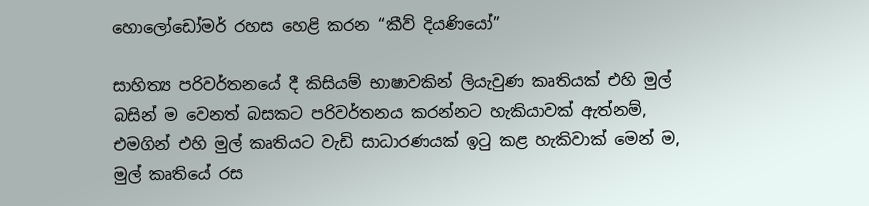හොලෝඩෝමර් රහස හෙළි කරන “කීව් දියණියෝ”

සාහිත්‍ය පරිවර්තනයේ දී කිසියම් භාෂාවකින් ලියැවුණ කෘතියක් එහි මුල් බසින් ම වෙනත් බසකට පරිවර්තනය කරන්නට හැකියාවක් ඇත්නම්, එමගින් එහි මුල් කෘතියට වැඩි සාධාරණයක් ඉටු කළ හැකිවාක් මෙන් ම, මුල් කෘතියේ රස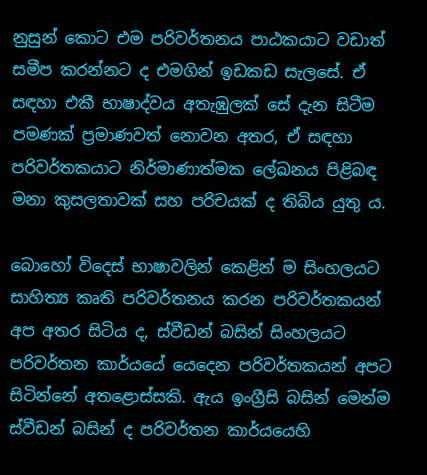නුසුන් කොට එම පරිවර්තනය පාඨකයාට වඩාත් සමීප කරන්නට ද එමගින් ඉඩකඩ සැලසේ. ඒ සඳහා එකී භාෂාද්වය අතැඹුලක් සේ දැන සිටීම පමණක් ප්‍රමාණවත් නොවන අතර, ඒ සඳහා පරිවර්තකයාට නිර්මාණාත්මක ලේඛනය පිළිබඳ මනා කුසලතාවක් සහ පරිචයක් ද තිබිය යුතු ය.

බොහෝ විදෙස් භාෂාවලින් කෙළින් ම සිංහලයට සාහිත්‍ය කෘති පරිවර්තනය කරන පරිවර්තකයන් අප අතර සිටිය ද, ස්වීඩන් බසින් සිංහලයට පරිවර්තන කාර්යයේ යෙදෙන පරිවර්තකයන් අපට සිටින්නේ අතළොස්සකි. ඇය ඉංග්‍රීසි බසින් මෙන්ම ස්වීඩන් බසින් ද පරිවර්තන කාර්යයෙහි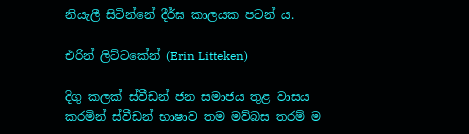නියැලී සිටින්නේ දීර්ඝ කාලයක පටන් ය.

එරින් ලිට්ටකේන් (Erin Litteken)

දිගු කලක් ස්වීඩන් ජන සමාජය තුළ වාසය කරමින් ස්වීඩන් භාෂාව තම මව්බස තරම් ම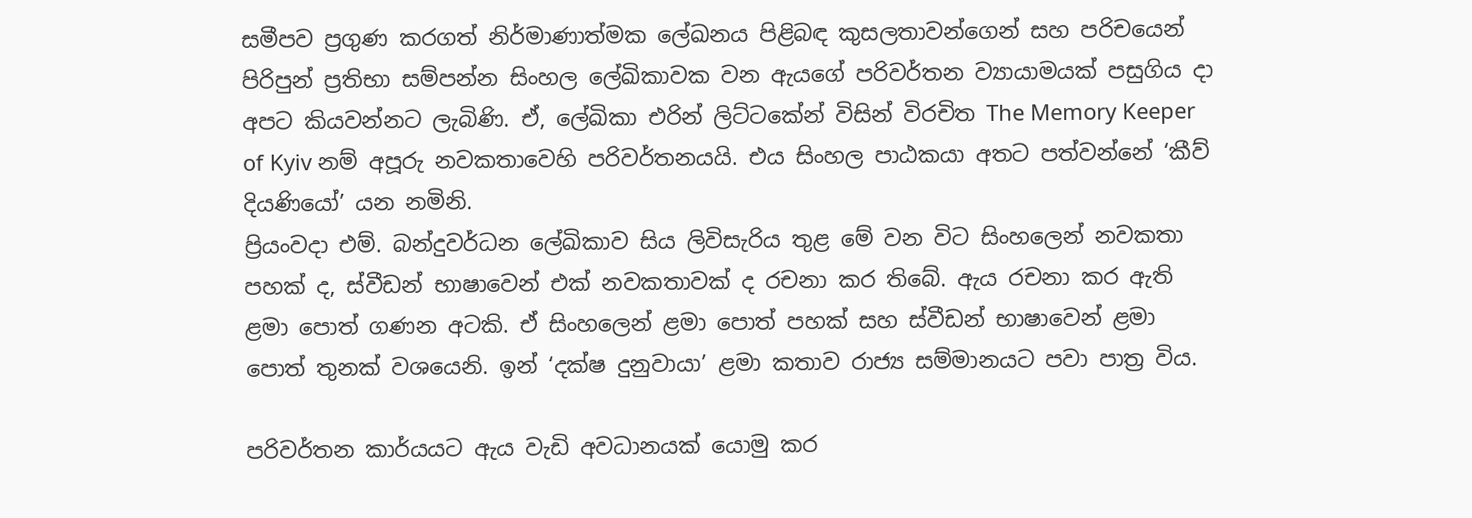සමීපව ප්‍රගුණ කරගත් නිර්මාණාත්මක ලේඛනය පිළිබඳ කුසලතාවන්ගෙන් සහ පරිචයෙන් පිරිපුන් ප්‍රතිභා සම්පන්න සිංහල ලේඛිකාවක වන ඇයගේ පරිවර්තන ව්‍යායාමයක් පසුගිය දා අපට කියවන්නට ලැබිණි. ඒ, ලේඛිකා එරින් ලිට්ටකේන් විසින් විරචිත The Memory Keeper of Kyiv නම් අපූරු නවකතාවෙහි පරිවර්තනයයි. එය සිංහල පාඨකයා අතට පත්වන්නේ ‘කීව් දියණියෝ’ යන නමිනි.
ප්‍රියංවදා එම්. බන්දුවර්ධන ලේඛිකාව සිය ලිවිසැරිය තුළ මේ වන විට සිංහලෙන් නවකතා පහක් ද, ස්වීඩන් භාෂාවෙන් එක් නවකතාවක් ද රචනා කර තිබේ. ඇය රචනා කර ඇති ළමා පොත් ගණන අටකි. ඒ සිංහලෙන් ළමා පොත් පහක් සහ ස්වීඩන් භාෂාවෙන් ළමා පොත් තුනක් වශයෙනි. ඉන් ‘දක්ෂ දුනුවායා’ ළමා කතාව රාජ්‍ය සම්මානයට පවා පාත්‍ර විය.

පරිවර්තන කාර්යයට ඇය වැඩි අවධානයක් යොමු කර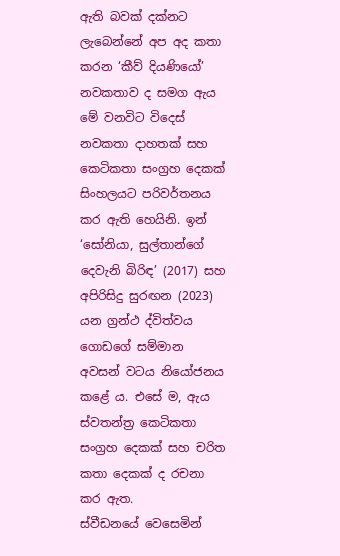ඇති බවක් දක්නට ලැබෙන්නේ අප අද කතා කරන ‘කීව් දියණියෝ’ නවකතාව ද සමග ඇය මේ වනවිට විදෙස් නවකතා දාහතක් සහ කෙටිකතා සංග්‍රහ දෙකක් සිංහලයට පරිවර්තනය කර ඇති හෙයිනි. ඉන් ‘සෝනියා, සුල්තාන්ගේ දෙවැනි බිරිඳ’ (2017) සහ අපිරිසිදු සුරඟන (2023) යන ග්‍රන්ථ ද්විත්වය ගොඩගේ සම්මාන අවසන් වටය නියෝජනය කළේ ය. එසේ ම, ඇය ස්වතන්ත්‍ර කෙටිකතා සංග්‍රහ දෙකක් සහ චරිත කතා දෙකක් ද රචනා කර ඇත.
ස්වීඩනයේ වෙසෙමින්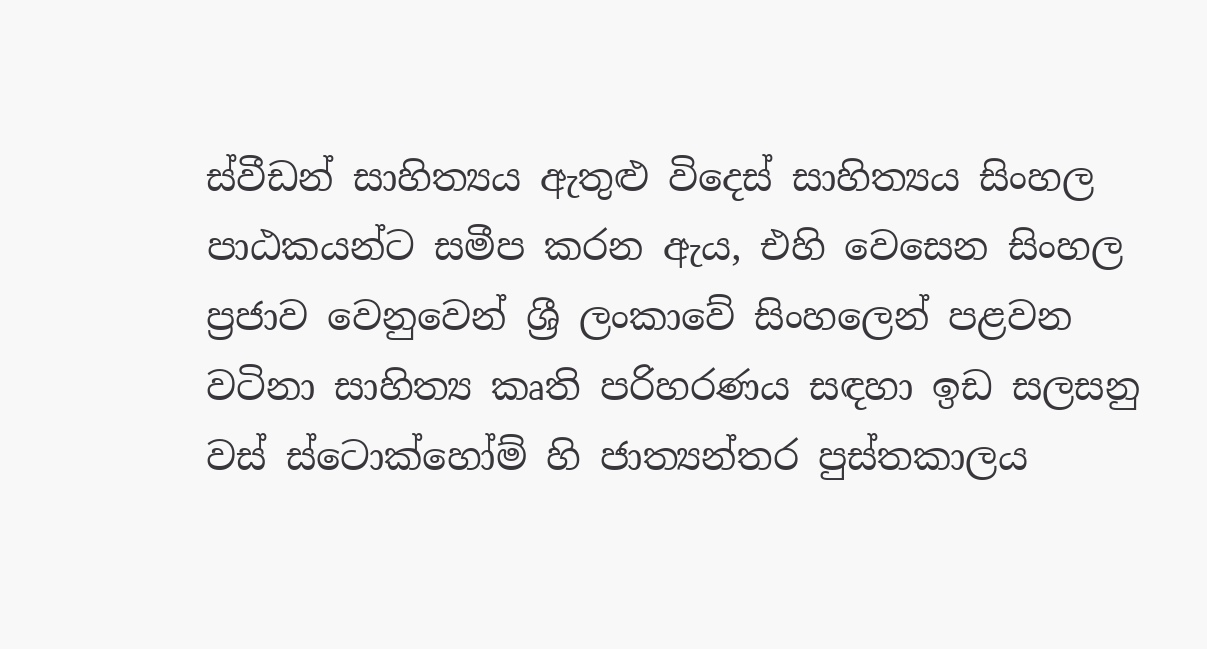ස්වීඩන් සාහිත්‍යය ඇතුළු විදෙස් සාහිත්‍යය සිංහල පාඨකයන්ට සමීප කරන ඇය, එහි වෙසෙන සිංහල ප්‍රජාව වෙනුවෙන් ශ්‍රී ලංකාවේ සිංහලෙන් පළවන වටිනා සාහිත්‍ය කෘති පරිහරණය සඳහා ඉඩ සලසනු වස් ස්ටොක්හෝම් හි ජාත්‍යන්තර පුස්තකාලය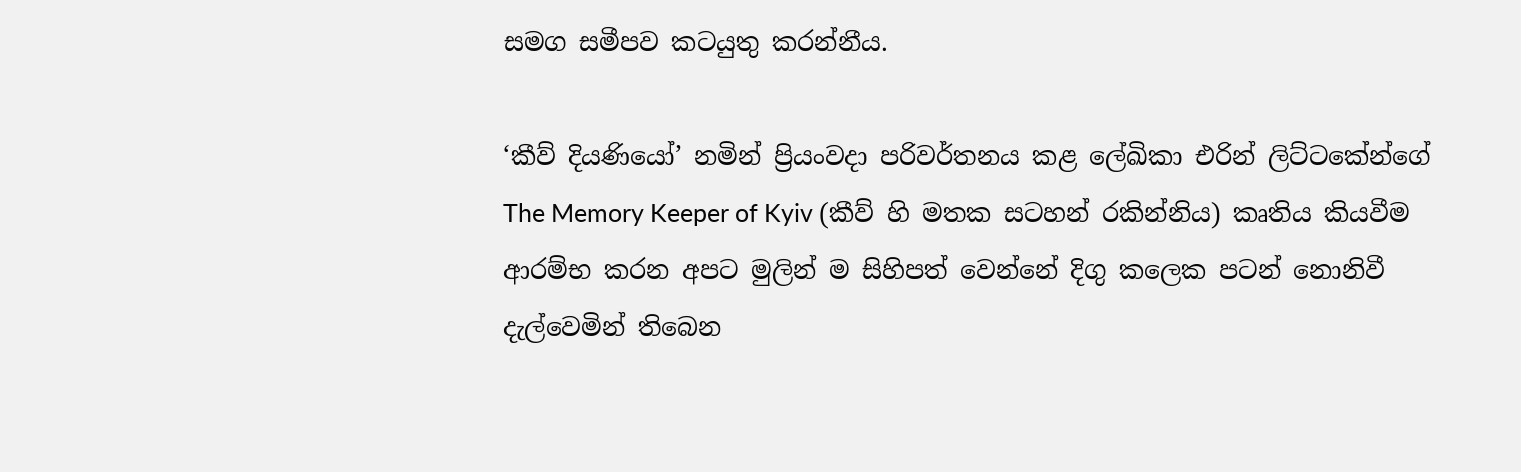සමග සමීපව කටයුතු කරන්නීය.

‘කීව් දියණියෝ’ නමින් ප්‍රියංවදා පරිවර්තනය කළ ලේඛිකා එරින් ලිට්ටකේන්ගේ The Memory Keeper of Kyiv (කීව් හි මතක සටහන් රකින්නිය) කෘතිය කියවීම ආරම්භ කරන අපට මුලින් ම සිහිපත් වෙන්නේ දිගු කලෙක පටන් නොනිවී දැල්වෙමින් තිබෙන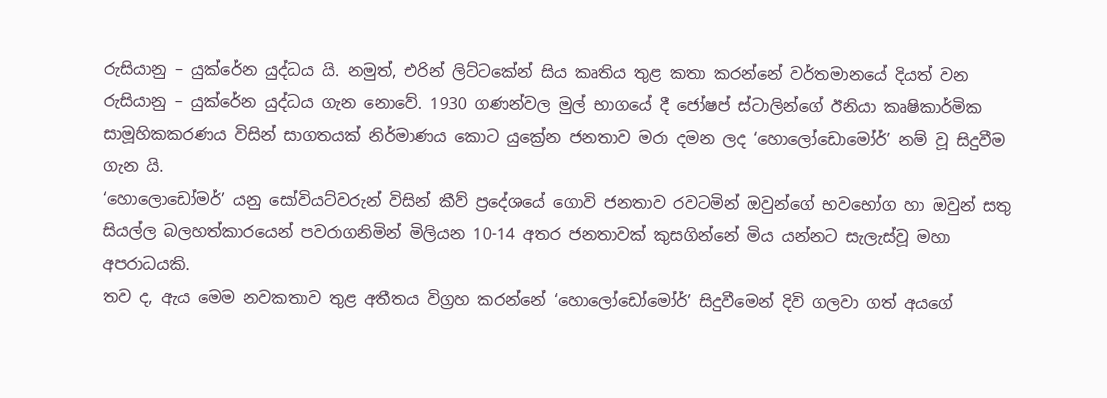රුසියානු – යුක්රේන යුද්ධය යි. නමුත්, එරින් ලිට්ටකේන් සිය කෘතිය තුළ කතා කරන්නේ වර්තමානයේ දියත් වන රුසියානු – යුක්රේන යුද්ධය ගැන නොවේ. 1930 ගණන්වල මුල් භාගයේ දී ජෝෂප් ස්ටාලින්ගේ ඊනියා කෘෂිකාර්මික සාමූහිකකරණය විසින් සාගතයක් නිර්මාණය කොට යුක්‍රේන ජනතාව මරා දමන ලද ‘හොලෝඩොමෝර්’ නම් වූ සිදුවීම ගැන යි.
‘හොලොඩෝමර්’ යනු සෝවියට්වරුන් විසින් කීව් ප්‍රදේශයේ ගොවි ජනතාව රවටමින් ඔවුන්ගේ භවභෝග හා ඔවුන් සතු සියල්ල බලහත්කාරයෙන් පවරාගනිමින් මිලියන 10-14 අතර ජනතාවක් කුසගින්නේ මිය යන්නට සැලැස්වූ මහා අපරාධයකි.
තව ද, ඇය මෙම නවකතාව තුළ අතීතය විග්‍රහ කරන්නේ ‘හොලෝඩෝමෝර්’ සිදුවීමෙන් දිවි ගලවා ගත් අයගේ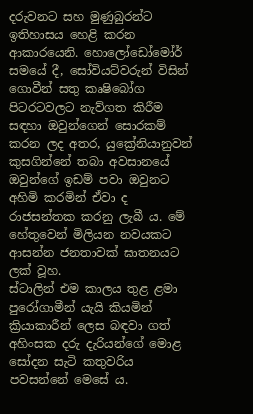දරුවනට සහ මුණුබුරන්ට ඉතිහාසය හෙළි කරන ආකාරයෙනි. හොලෝඩෝමෝර් සමයේ දී, සෝවියට්වරුන් විසින් ගොවීන් සතු කෘෂිබෝග පිටරටවලට නැව්ගත කිරීම සඳහා ඔවුන්ගෙන් සොරකම් කරන ලද අතර, යුක්‍රේනියානුවන් කුසගින්නේ තබා අවසානයේ ඔවුන්ගේ ඉඩම් පවා ඔවුනට අහිමි කරමින් ඒවා ද රාජසන්තක කරනු ලැබී ය. මේ හේතුවෙන් මිලියන නවයකට ආසන්න ජනතාවක් ඝාතනයට ලක් වූහ.
ස්ටාලින් එම කාලය තුළ ළමා පුරෝගාමීන් යැයි කියමින් ක්‍රියාකාරීන් ලෙස බඳවා ගත් අහිංසක දරු දැරියන්ගේ මොළ සෝදන සැටි කතුවරිය පවසන්නේ මෙසේ ය.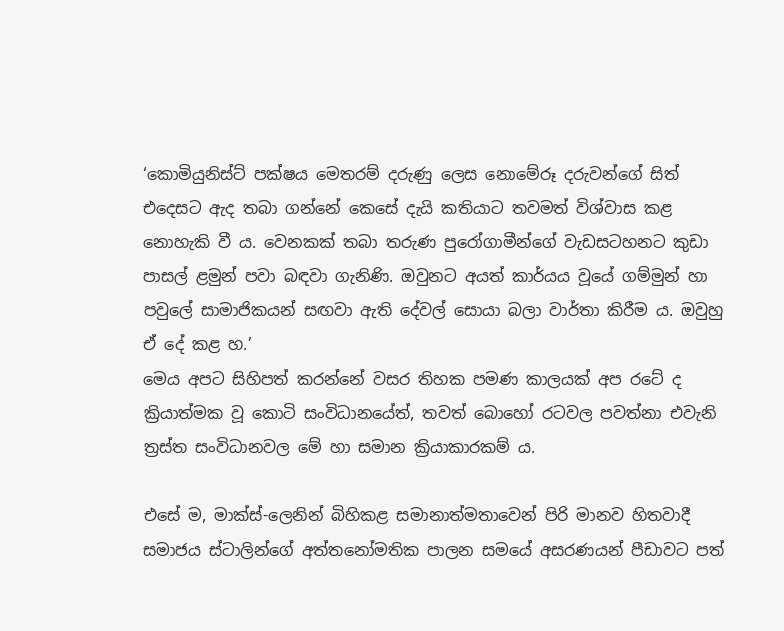‘කොමියුනිස්ට් පක්ෂය මෙතරම් දරුණු ලෙස නොමේරූ දරුවන්ගේ සිත් එදෙසට ඇද තබා ගන්නේ කෙසේ දැයි කතියාට තවමත් විශ්වාස කළ නොහැකි වී ය. වෙනකක් තබා තරුණ පුරෝගාමීන්ගේ වැඩසටහනට කුඩා පාසල් ළමුන් පවා බඳවා ගැනිණි. ඔවුනට අයත් කාර්යය වූයේ ගම්මුන් හා පවුලේ සාමාජිකයන් සඟවා ඇති දේවල් සොයා බලා වාර්තා කිරීම ය. ඔවුහු ඒ දේ කළ හ.’
මෙය අපට සිහිපත් කරන්නේ වසර තිහක පමණ කාලයක් අප රටේ ද ක්‍රියාත්මක වූ කොටි සංවිධානයේත්, තවත් බොහෝ රටවල පවත්නා එවැනි ත්‍රස්ත සංවිධානවල මේ හා සමාන ක්‍රියාකාරකම් ය.

එසේ ම, මාක්ස්-ලෙනින් බිහිකළ සමානාත්මතාවෙන් පිරි මානව හිතවාදී සමාජය ස්ටාලින්ගේ අත්තනෝමතික පාලන සමයේ අසරණයන් පීඩාවට පත්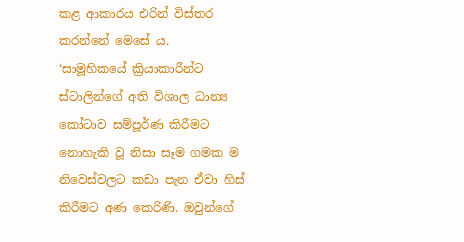කළ ආකාරය එරින් විස්තර කරන්නේ මෙසේ ය.
‘සාමූහිකයේ ක්‍රියාකාරීන්ට ස්ටාලින්ගේ අති විශාල ධාන්‍ය කෝටාව සම්පූර්ණ කිරීමට නොහැකි වූ නිසා සෑම ගමක ම නිවෙස්වලට කඩා පැන ඒවා හිස් කිරීමට අණ කෙරිණි. ඔවුන්ගේ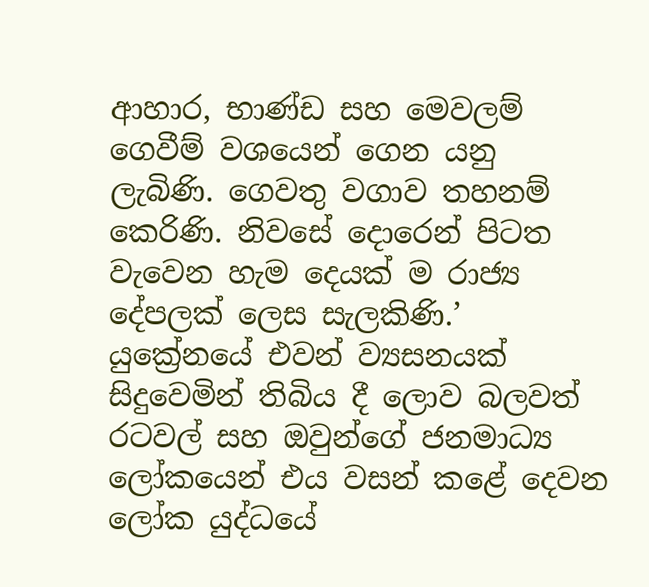ආහාර, භාණ්ඩ සහ මෙවලම් ගෙවීම් වශයෙන් ගෙන යනු ලැබිණි. ගෙවතු වගාව තහනම් කෙරිණි. නිවසේ දොරෙන් පිටත වැවෙන හැම දෙයක් ම රාජ්‍ය දේපලක් ලෙස සැලකිණි.’
යුක්‍රේනයේ එවන් ව්‍යසනයක් සිදුවෙමින් තිබිය දී ලොව බලවත් රටවල් සහ ඔවුන්ගේ ජනමාධ්‍ය ලෝකයෙන් එය වසන් කළේ දෙවන ලෝක යුද්ධයේ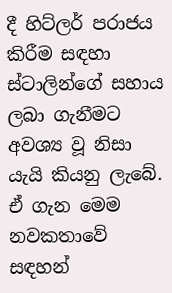දී හිට්ලර් පරාජය කිරීම සඳහා ස්ටාලින්ගේ සහාය ලබා ගැනීමට අවශ්‍ය වූ නිසා යැයි කියනු ලැබේ. ඒ ගැන මෙම නවකතාවේ සඳහන්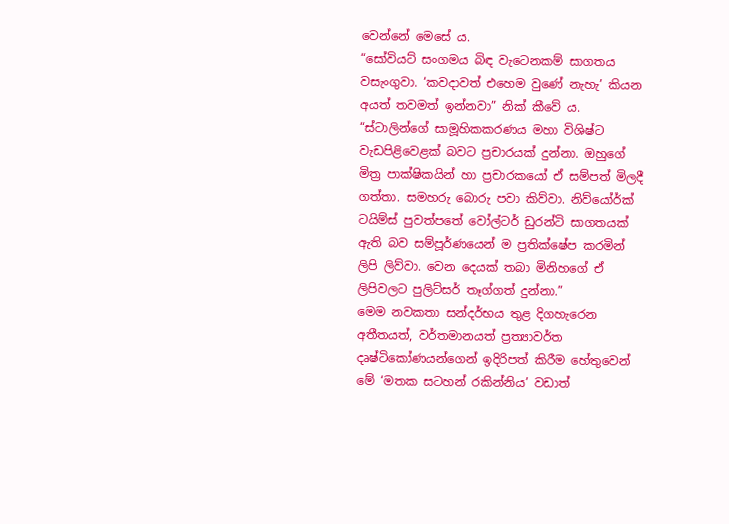වෙන්නේ මෙසේ ය.
“සෝවියට් සංගමය බිඳ වැටෙනකම් සාගතය වසැංගුවා. ‘කවදාවත් එහෙම වුණේ නැහැ’ කියන අයත් තවමත් ඉන්නවා” නික් කීවේ ය. “ස්ටාලින්ගේ සාමූහිකකරණය මහා විශිෂ්ට වැඩපිළිවෙළක් බවට ප්‍රචාරයක් දුන්නා. ඔහුගේ මිත්‍ර පාක්ෂිකයින් හා ප්‍රචාරකයෝ ඒ සම්පත් මිලදී ගත්තා. සමහරු බොරු පවා කිව්වා. නිව්යෝර්ක් ටයිම්ස් පුවත්පතේ වෝල්ටර් ඩුරන්ටි සාගතයක් ඇති බව සම්පූර්ණයෙන් ම ප්‍රතික්ෂේප කරමින් ලිපි ලිව්වා. වෙන දෙයක් තබා මිනිහගේ ඒ ලිපිවලට පුලිට්සර් තෑග්ගත් දුන්නා.”
මෙම නවකතා සන්දර්භය තුළ දිගහැරෙන අතීතයත්, වර්තමානයත් ප්‍රත්‍යාවර්ත දෘෂ්ටිකෝණයන්ගෙන් ඉදිරිපත් කිරීම හේතුවෙන් මේ ‘මතක සටහන් රකින්නිය’ වඩාත්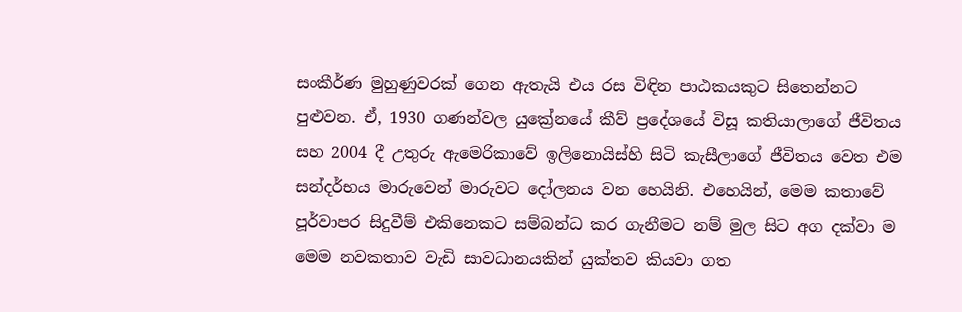සංකීර්ණ මුහුණුවරක් ගෙන ඇතැයි එය රස විඳින පාඨකයකුට සිතෙන්නට පුළුවන. ඒ, 1930 ගණන්වල යුක්‍රේනයේ කීව් ප්‍රදේශයේ විසූ කතියාලාගේ ජීවිතය සහ 2004 දී උතුරු ඇමෙරිකාවේ ඉලිනොයිස්හි සිටි කැසීලාගේ ජීවිතය වෙත එම සන්දර්භය මාරුවෙන් මාරුවට දෝලනය වන හෙයිනි. එහෙයින්, මෙම කතාවේ පූර්වාපර සිදුවීම් එකිනෙකට සම්බන්ධ කර ගැනීමට නම් මුල සිට අග දක්වා ම මෙම නවකතාව වැඩි සාවධානයකින් යුක්තව කියවා ගත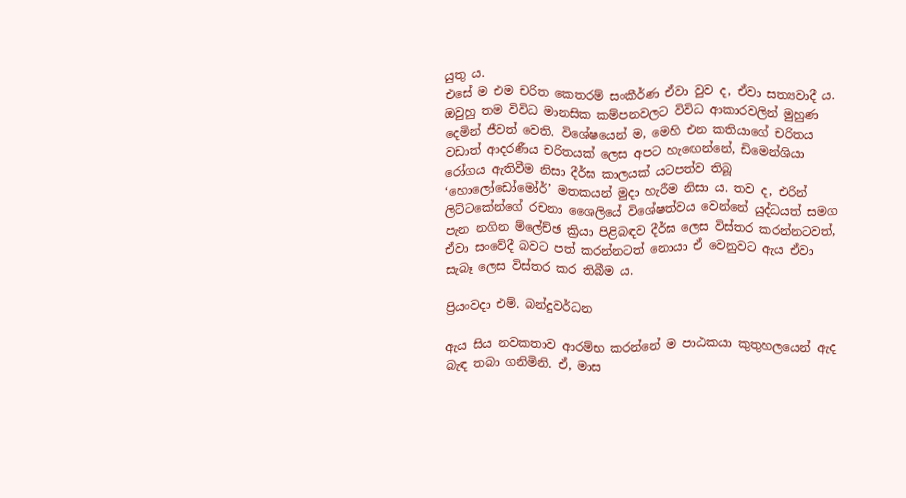යුතු ය.
එසේ ම එම චරිත කෙතරම් සංකීර්ණ ඒවා වුව ද, ඒවා සත්‍යවාදී ය. ඔවුහු තම විවිධ මානසික කම්පනවලට විවිධ ආකාරවලින් මුහුණ දෙමින් ජීවත් වෙති. විශේෂයෙන් ම, මෙහි එන කතියාගේ චරිතය වඩාත් ආදරණීය චරිතයක් ලෙස අපට හැඟෙන්නේ, ඩිමෙන්ශියා රෝගය ඇතිවීම නිසා දීර්ඝ කාලයක් යටපත්ව තිබූ ‘හොලෝඩෝමෝර්’ මතකයන් මුදා හැරීම නිසා ය. තව ද, එරින් ලිට්ටකේන්ගේ රචනා ශෛලියේ විශේෂත්වය වෙන්නේ යුද්ධයත් සමග පැන නගින ම්ලේච්ඡ ක්‍රියා පිළිබඳව දීර්ඝ ලෙස විස්තර කරන්නටවත්, ඒවා සංවේදී බවට පත් කරන්නටත් නොයා ඒ වෙනුවට ඇය ඒවා සැබෑ ලෙස විස්තර කර තිබීම ය.

ප්‍රියංවදා එම්. බන්දුවර්ධන

ඇය සිය නවකතාව ආරම්භ කරන්නේ ම පාඨකයා කුතුහලයෙන් ඇද බැඳ තබා ගනිමිනි. ඒ, මාස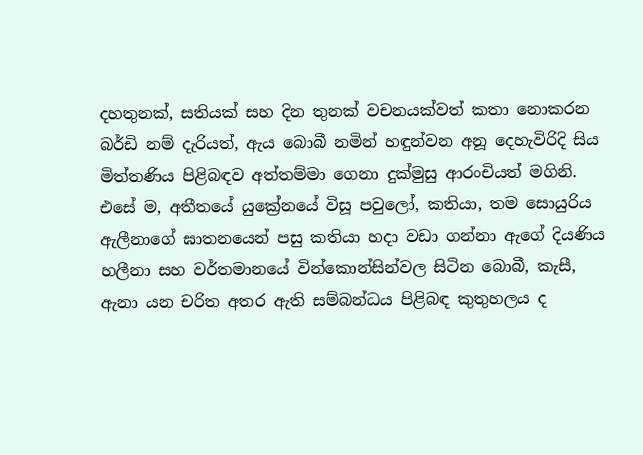දහතුනක්, සතියක් සහ දින තුනක් වචනයක්වත් කතා නොකරන බර්ඩි නම් දැරියත්, ඇය බොබී නමින් හඳුන්වන අනූ දෙහැවිරිදි සිය මිත්තණිය පිළිබඳව අත්තම්මා ගෙනා දුක්මුසු ආරංචියත් මගිනි. එසේ ම, අතීතයේ යුක්‍රේනයේ විසූ පවුලෝ, කතියා, තම සොයුරිය ඇලීනාගේ ඝාතනයෙන් පසු කතියා හදා වඩා ගන්නා ඇගේ දියණිය හලීනා සහ වර්තමානයේ වින්කොන්සින්වල සිටින බොබී, කැසී, ඇනා යන චරිත අතර ඇති සම්බන්ධය පිළිබඳ කුතුහලය ද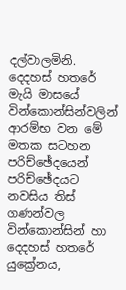දල්වාලමිනි.
දෙදහස් හතරේ මැයි මාසයේ වින්කොන්සින්වලින් ආරම්භ වන මේ මතක සටහන පරිච්ඡේදයෙන් පරිච්ඡේදයට නවසිය තිස් ගණන්වල වින්කොන්සින් හා දෙදහස් හතරේ යුක්‍රේනය,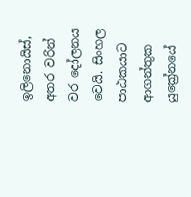ඉලිනොයිස්, අතර වරින් වර දෝලනය වෙයි. සිංහල පාඨකයාට ආගන්තුක යුක්‍රේනයේ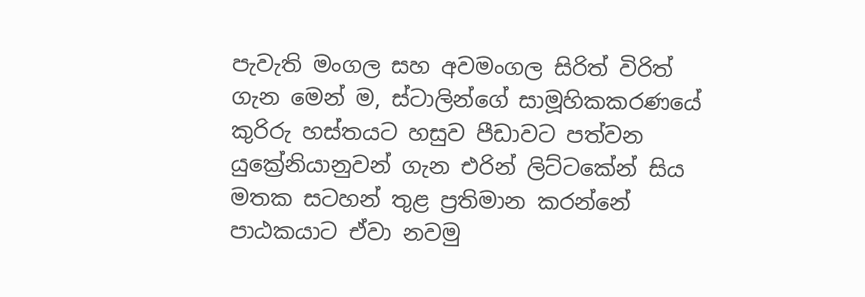පැවැති මංගල සහ අවමංගල සිරිත් විරිත් ගැන මෙන් ම, ස්ටාලින්ගේ සාමූහිකකරණයේ කුරිරු හස්තයට හසුව පීඩාවට පත්වන යුක්‍රේනියානුවන් ගැන එරින් ලිට්ටකේන් සිය මතක සටහන් තුළ ප්‍රතිමාන කරන්නේ පාඨකයාට ඒවා නවමු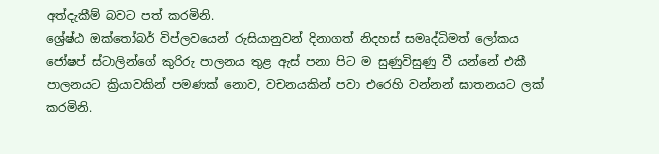අත්දැකීම් බවට පත් කරමිනි.
ශ්‍රේෂ්ඨ ඔක්තෝබර් විප්ලවයෙන් රුසියානුවන් දිනාගත් නිදහස් සමෘද්ධිමත් ලෝකය ජෝෂප් ස්ටාලින්ගේ කුරිරු පාලනය තුළ ඇස් පනා පිට ම සුණුවිසුණු වී යන්නේ එකී පාලනයට ක්‍රියාවකින් පමණක් නොව, වචනයකින් පවා එරෙහි වන්නන් ඝාතනයට ලක් කරමිනි.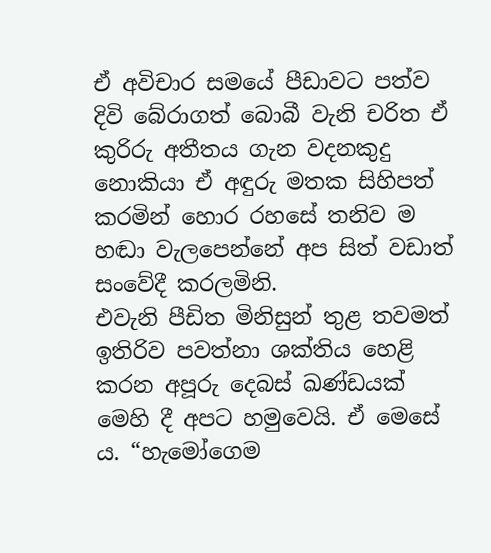ඒ අවිචාර සමයේ පීඩාවට පත්ව දිවි බේරාගත් බොබී වැනි චරිත ඒ කුරිරු අතීතය ගැන වදනකුදු නොකියා ඒ අඳුරු මතක සිහිපත් කරමින් හොර රහසේ තනිව ම හඬා වැලපෙන්නේ අප සිත් වඩාත් සංවේදී කරලමිනි.
එවැනි පීඩිත මිනිසුන් තුළ තවමත් ඉතිරිව පවත්නා ශක්තිය හෙළි කරන අපූරු දෙබස් ඛණ්ඩයක් මෙහි දී අපට හමුවෙයි. ඒ මෙසේ ය. “හැමෝගෙම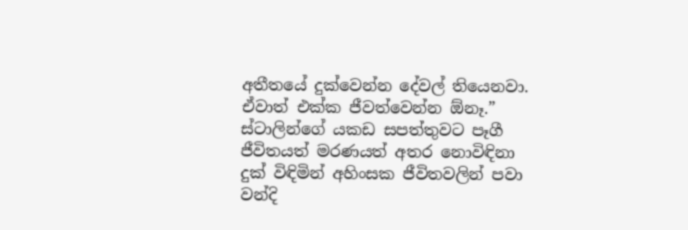අතීතයේ දුක්වෙන්න දේවල් තියෙනවා. ඒවාත් එක්ක ජීවත්වෙන්න ඕනෑ.”
ස්ටාලින්ගේ යකඩ සපත්තුවට පෑගී ජීවිතයත් මරණයත් අතර නොවිඳිනා දුක් විඳිමින් අහිංසක ජීවිතවලින් පවා වන්දි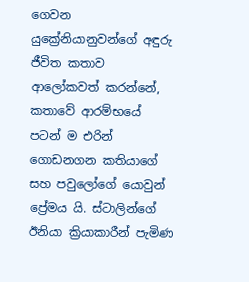ගෙවන යුක්‍රේනියානුවන්ගේ අඳුරු ජීවිත කතාව ආලෝකවත් කරන්නේ, කතාවේ ආරම්භයේ පටන් ම එරින් ගොඩනගන කතියාගේ සහ පවුලෝගේ යොවුන් ප්‍රේමය යි. ස්ටාලින්ගේ ඊනියා ක්‍රියාකාරීන් පැමිණ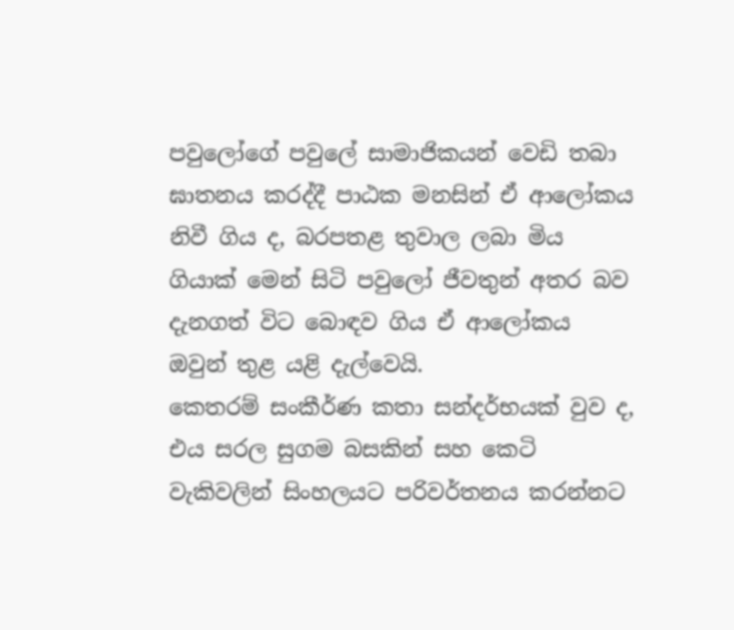පවුලෝගේ පවුලේ සාමාජිකයන් වෙඩි තබා ඝාතනය කරද්දී පාඨක මනසින් ඒ ආලෝකය නිවී ගිය ද, බරපතළ තුවාල ලබා මිය ගියාක් මෙන් සිටි පවුලෝ ජීවතුන් අතර බව දැනගත් විට බොඳව ගිය ඒ ආලෝකය ඔවුන් තුළ යළි දැල්වෙයි.
කෙතරම් සංකීර්ණ කතා සන්දර්භයක් වුව ද, එය සරල සුගම බසකින් සහ කෙටි වැකිවලින් සිංහලයට පරිවර්තනය කරන්නට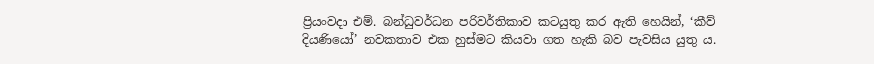ප්‍රියංවදා එම්. බන්ධුවර්ධන පරිවර්තිකාව කටයුතු කර ඇති හෙයින්, ‘කීව් දියණියෝ’ නවකතාව එක හුස්මට කියවා ගත හැකි බව පැවසිය යුතු ය.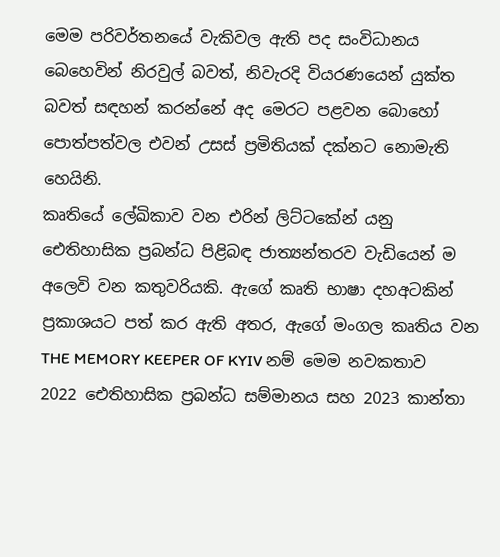මෙම පරිවර්තනයේ වැකිවල ඇති පද සංවිධානය බෙහෙවින් නිරවුල් බවත්, නිවැරදි වියරණයෙන් යුක්ත බවත් සඳහන් කරන්නේ අද මෙරට පළවන බොහෝ පොත්පත්වල එවන් උසස් ප්‍රමිතියක් දක්නට නොමැති හෙයිනි.
කෘතියේ ලේඛිකාව වන එරින් ලිට්ටකේන් යනු ඓතිහාසික ප්‍රබන්ධ පිළිබඳ ජාත්‍යන්තරව වැඩියෙන් ම අලෙවි වන කතුවරියකි. ඇගේ කෘති භාෂා දහඅටකින් ප්‍රකාශයට පත් කර ඇති අතර, ඇගේ මංගල කෘතිය වන THE MEMORY KEEPER OF KYIV නම් මෙම නවකතාව 2022 ඓතිහාසික ප්‍රබන්ධ සම්මානය සහ 2023 කාන්තා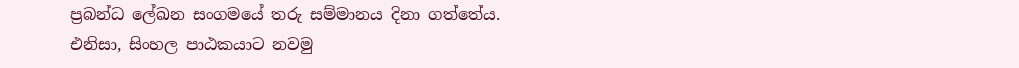ප්‍රබන්ධ ලේඛන සංගමයේ තරු සම්මානය දිනා ගත්තේය.
එනිසා, සිංහල පාඨකයාට නවමු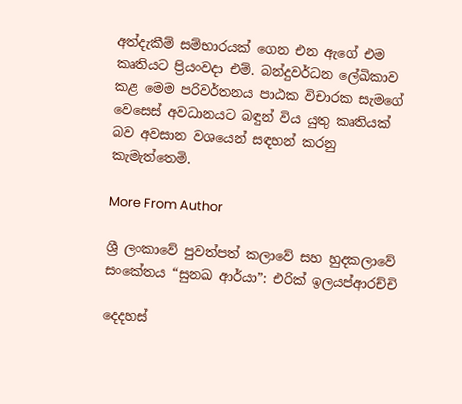අත්දැකීම් සම්භාරයක් ගෙන එන ඇගේ එම කෘතියට ප්‍රියංවදා එම්. බන්දුවර්ධන ලේඛිකාව කළ මෙම පරිවර්තනය පාඨක විචාරක සැමගේ වෙසෙස් අවධානයට බඳුන් විය යුතු කෘතියක් බව අවසාන වශයෙන් සඳහන් කරනු කැමැත්තෙමි.

More From Author

ශ්‍රී ලංකාවේ පුවත්පත් කලාවේ සහ හුදකලාවේ සංකේතය “සුනඛ ආර්යා”: එරික් ඉලයප්ආරච්චි

දෙදහස්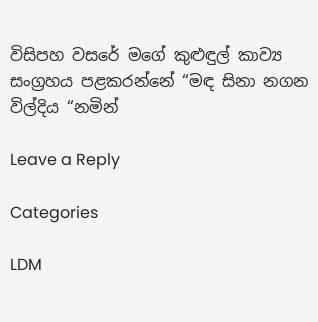විසිපහ වසරේ මගේ කුළුඳුල් කාව්‍ය සංග්‍රහය පළකරන්නේ “මඳ සිනා නගන විල්දිය “නමින්

Leave a Reply

Categories

LDM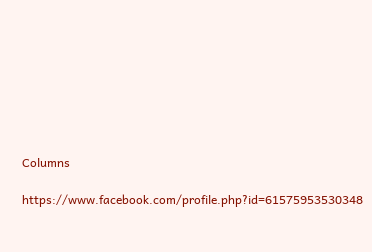Columns

https://www.facebook.com/profile.php?id=61575953530348